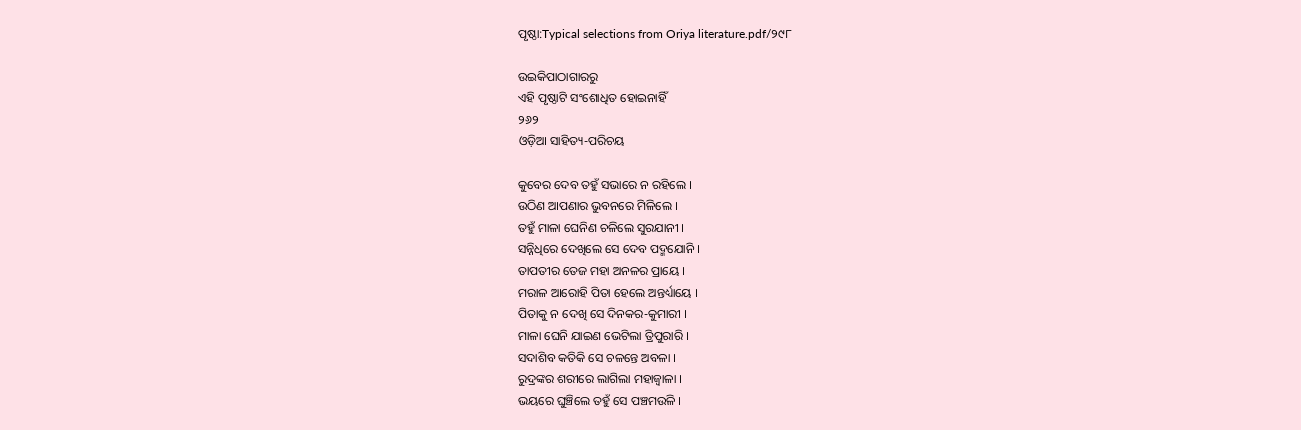ପୃଷ୍ଠା:Typical selections from Oriya literature.pdf/୨୯୮

ଉଇକିପାଠାଗାର‌ରୁ
ଏହି ପୃଷ୍ଠାଟି ସଂଶୋଧିତ ହୋଇନାହିଁ
୨୬୨
ଓଡ଼ିଆ ସାହିତ୍ୟ-ପରିଚୟ

କୁବେର ଦେବ ତ‌ହୁଁ ସଭାରେ ନ ରହିଲେ ।
ଉଠିଣ ଆପଣାର ଭୁବନରେ ମିଳିଲେ ।
ତ‌ହୁଁ ମାଳା ଘେନିଣ ଚଳିଲେ ସୁର‌ଯାନୀ ।
ସନ୍ନିଧିରେ ଦେଖିଲେ ସେ ଦେବ ପଦ୍ମ‌ଯୋନି ।
ତାପତୀର ତେଜ ମହା ଅନଳର ପ୍ରାୟେ ।
ମରାଳ ଆରୋହି ପିତା ହେଲେ ଅନ୍ତର୍ଧ୍ୟାୟେ ।
ପିତାକୁ ନ ଦେଖି ସେ ଦିନ‌କର-କୁମାରୀ ।
ମାଳା ଘେନି ଯାଇଣ ଭେଟିଲା ତ୍ରିପୁରାରି ।
ସଦାଶିବ କତିକି ସେ ଚଳନ୍ତେ ଅବଳା ।
ରୁଦ୍ରଙ୍କର ଶରୀରେ ଲାଗିଲା ମହାଜ୍ୱାଳା ।
ଭୟରେ ଘୁଞ୍ଚିଲେ ତ‌ହୁଁ ସେ ପଞ୍ଚମଉଳି ।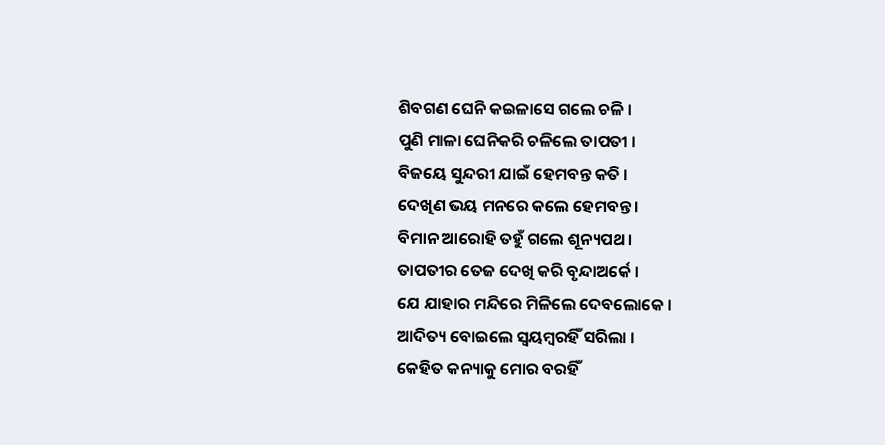ଶିବଗଣ ଘେନି କଇଳାସେ ଗଲେ ଚଳି ।
ପୁଣି ମାଳା ଘେନିକରି ଚଳିଲେ ତାପତୀ ।
ବିଜୟେ ସୁନ୍ଦରୀ ଯାଇଁ ହେମ‌ବନ୍ତ କତି ।
ଦେଖିଣ ଭୟ ମନରେ କଲେ ହେମ‌ବନ୍ତ ।
ବିମାନ ଆରୋହି ତ‌ହୁଁ ଗଲେ ଶୂନ୍ୟପଥ ।
ତାପତୀର ତେଜ ଦେଖି କରି ବୃନ୍ଦାଅର୍କେ ।
ଯେ ଯାହାର ମନ୍ଦିରେ ମିଳିଲେ ଦେବଲୋକେ ।
ଆଦିତ୍ୟ ବୋଇଲେ ସ୍ୱୟମ୍ବରହିଁ ସରିଲା ।
କେହିତ କନ୍ୟାକୁ ମୋର ବରହିଁ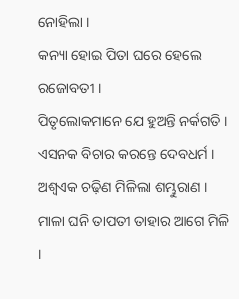ନୋହିଲା ।
କନ୍ୟା ହୋଇ ପିତା ଘରେ ହେଲେ ରଜୋବତୀ ।
ପିତୃଲୋକମାନେ ଯେ ହୁଅନ୍ତି ନର୍କଗତି ।
ଏସ‌ନ‌କ ବିଚାର କରନ୍ତେ ଦେବଧର୍ମ ।
ଅଶ୍ୱଏକ ଚଢ଼ିଣ ମିଳିଲା ଶମ୍ଭୁରାଣ ।
ମାଳା ଘନି ତାପ‌ତୀ ତାହାର ଆଗେ ମିଳି ।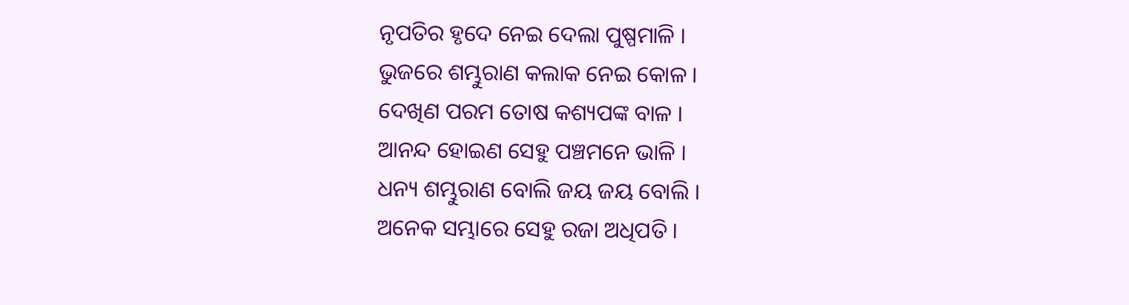ନୃପତିର ହୃଦେ ନେଇ ଦେଲା ପୁଷ୍ପମାଳି ।
ଭୁଜରେ ଶମ୍ଭୁରାଣ କଲାକ ନେଇ କୋଳ ।
ଦେଖିଣ ପରମ ତୋଷ କଶ୍ୟପଙ୍କ ବାଳ ।
ଆନନ୍ଦ ହୋଇଣ ସେହୁ ପଞ୍ଚମନେ ଭାଳି ।
ଧନ୍ୟ ଶମ୍ଭୁରାଣ ବୋଲି ଜୟ ଜୟ ବୋଲି ।
ଅନେକ ସମ୍ଭାରେ ସେହୁ ରଜା ଅଧିପତି ।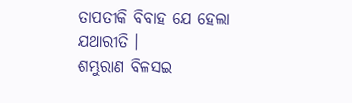ତାପତୀକି ବିବାହ ଯେ ହେଲା ଯଥାରୀତି ।
ଶମ୍ଭୁରାଣ ବିଳ‌ସଇ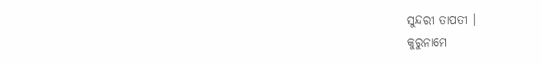ସୁନ୍ଦରୀ ତାପତୀ ।
କୁରୁନାମେ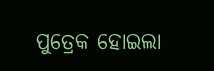ପୁତ୍ରେକ ହୋଇଲା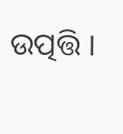ଉତ୍ପତ୍ତି ।